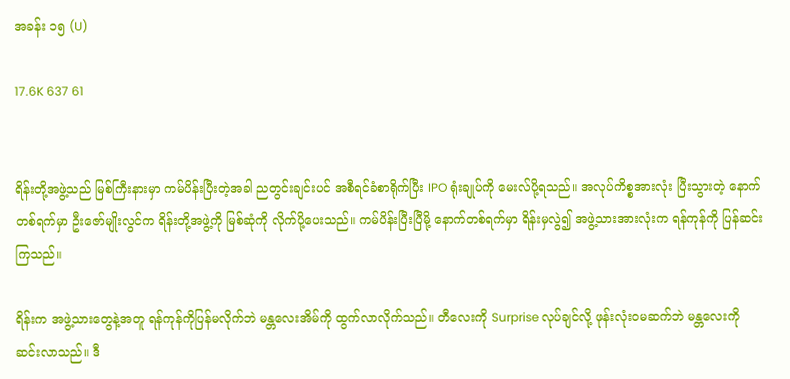အခန်း ၁၅ (U)

17.6K 637 61


ရိန်းတို့အဖွဲ့သည် မြစ်ကြီးနားမှာ ကမ်ပိန်းပြီးတဲ့အခါ ညတွင်းချင်းပင် အစီရင်ခံစာရိုက်ပြီး IPO ရုံးချုပ်ကို မေးလ်ပို့ရသည်။ အလုပ်ကိစ္စအားလုံး ပြီးသွားတဲ့ နောက်တစ်ရက်မှာ ဦးဇော်မျိုးလွင်က ရိန်းတို့အဖွဲ့ကို မြစ်ဆုံကို လိုက်ပို့ပေးသည်။ ကမ်ပိန်းပြီးပြီမို့ နောက်တစ်ရက်မှာ ရိန်းမှလွဲ၍ အဖွဲ့သားအားလုံးက ရန်ကုန်ကို ပြန်ဆင်းကြသည်။

ရိန်းက အဖွဲ့သားတွေနဲ့အတူ ရန်ကုန်ကိုပြန်မလိုက်ဘဲ မန္တလေးအိမ်ကို ထွက်လာလိုက်သည်။ တီလေးကို Surprise လုပ်ချင်လို့ ဖုန်းလုံးဝမဆက်ဘဲ မန္တလေးကို ဆင်းလာသည်။ ဒီ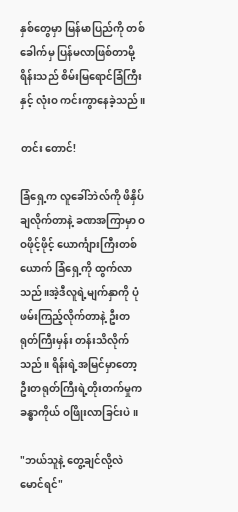နှစ်တွေမှာ မြန်မာပြည်ကို တစ်ခေါက်မှ ပြန်မလာဖြစ်တာမို့ ရိန်းသည် စိမ်းမြရောင်ခြံကြီးနှင့် လုံးဝ ကင်းကွာနေခဲ့သည်။

တင်း တောင်!

ခြံရှေ့က လူခေါ်ဘဲလ်ကို ဖိနှိပ်ချလိုက်တာနဲ့ ခဏအကြာမှာ ဝဝဖိုင့်ဖိုင့် ယောင်္ကျားကြီးတစ်ယောက် ခြံရှေ့ကို ထွက်လာသည်။အဲ့ဒီလူရဲ့မျက်နှာကို ပုံဖမ်းကြည့်လိုက်တာနဲ့ ဦးတရုတ်ကြီးမှန်း တန်းသိလိုက်သည်။ ရိန်းရဲ့အမြင်မှာတော့ ဦးတရုတ်ကြီးရဲ့တိုးတက်မှုက ခန္ဓာကိုယ် ဝဖြိုးလာခြင်းပဲ။

"ဘယ်သူနဲ့ တွေ့ချင်လို့လဲ မောင်ရင်"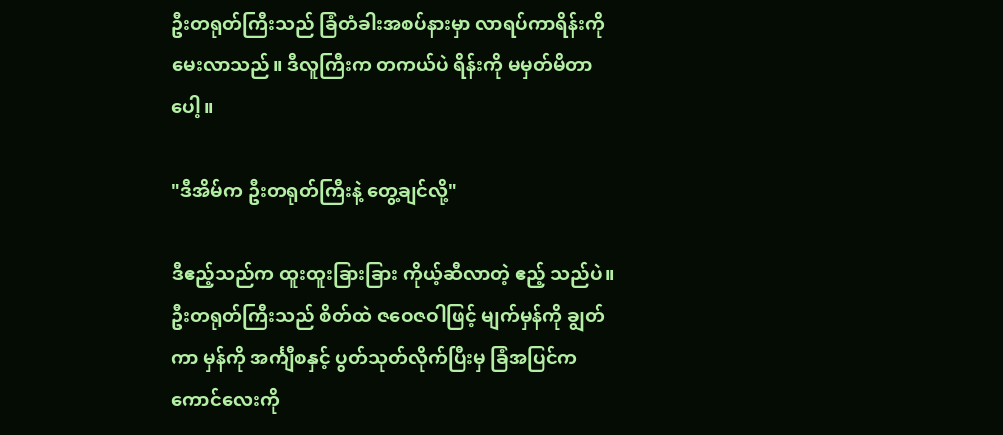ဦးတရုတ်ကြီးသည် ခြံတံခါးအစပ်နားမှာ လာရပ်ကာရိန်းကို မေးလာသည်။ ဒီလူကြီးက တကယ်ပဲ ရိန်းကို မမှတ်မိတာပေါ့။

"ဒီအိမ်က ဦးတရုတ်ကြီးနဲ့ တွေ့ချင်လို့"

ဒီဧည့်သည်က ထူးထူးခြားခြား ကိုယ့်ဆီလာတဲ့ ဧည့် သည်ပဲ။ ဦးတရုတ်ကြီးသည် စိတ်ထဲ ဇဝေဇဝါဖြင့် မျက်မှန်ကို ချွတ်ကာ မှန်ကို အင်္ကျီစနှင့် ပွတ်သုတ်လိုက်ပြီးမှ ခြံအပြင်က ကောင်လေးကို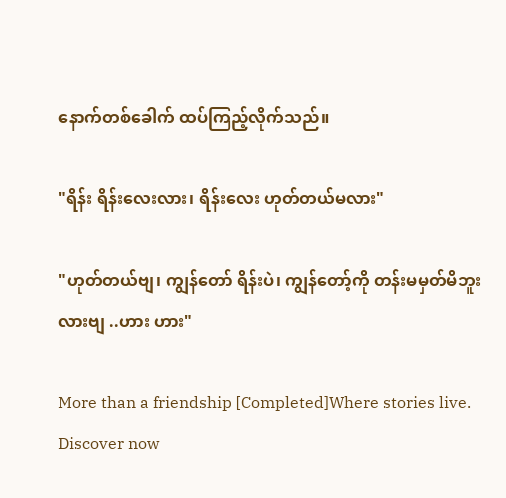နောက်တစ်ခေါက် ထပ်ကြည့်လိုက်သည်။

"ရိန်း ရိန်းလေးလား၊ ရိန်းလေး ဟုတ်တယ်မလား"

"ဟုတ်တယ်ဗျ၊ ကျွန်တော် ရိန်းပဲ၊ ကျွန်တော့်ကို တန်းမမှတ်မိဘူးလားဗျ ..ဟား ဟား"

More than a friendship [Completed]Where stories live. Discover now